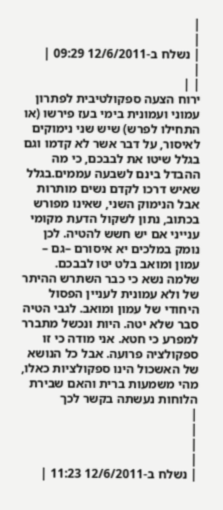|
|
| נשלח ב-12/6/2011 09:29 |
|
| |
ירוח הצעה ספקולטיבית לפתרון עמוני ועמונית בימי בעז פירשו (או התחילו לפרש) שיש שני נימוקים לאיסור, על דבר אשר לא קדמו וגם בגלל שיטו את לבבכם, כי מה ההבדל בינם לשבעה עממים.בגלל שאיש דרכו לקדם נשים מותרות אבל הנימוק השני, שאינו מפורש בכתוב, נתון לשקול הדעת מקומי ענייני אם יש חשש להטיה. לכן נומק במלכים יא איסורם –גם – עמון ומואב בלט יטו לבבכם. שלמה נשא כי כבר השתרש ההיתר של ולא עמונית לעניין הפסול היחודי של עמון ומואב. לגבי הטיה סבר שלא יטה. היות ונכשל מתברר למפרע כי חטא. אני מודה כי זו ספקולציה פרועה. אבל כל הנושא של האשכול הינו ספקולציות כאלו, מהי משמעות ברית והאם שבירת הלוחות נעשתה בקשר לכך
|
|
|
|
| נשלח ב-12/6/2011 11:23 |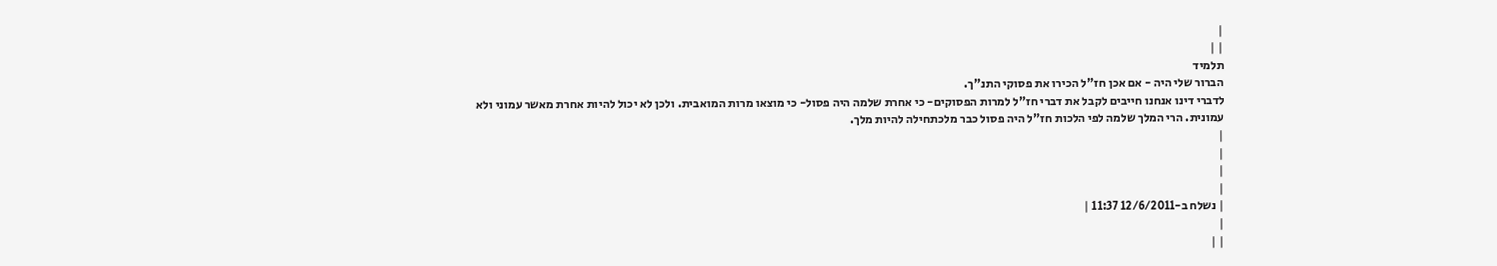|
| |
תלמיד
הברור שלי היה - אם אכן חז"ל הכירו את פסוקי התנ"ך.
לדברי דינו אנחנו חייבים לקבל את דברי חז"ל למרות הפסוקים- כי אחרת שלמה היה פסול- כי מוצאו מרות המואבית. ולכן לא יכול להיות אחרת מאשר עמוני ולא עמונית. הרי המלך שלמה לפי הלכות חז"ל היה פסול כבר מלכתחילה להיות מלך.
|
|
|
|
| נשלח ב-12/6/2011 11:37 |
|
| |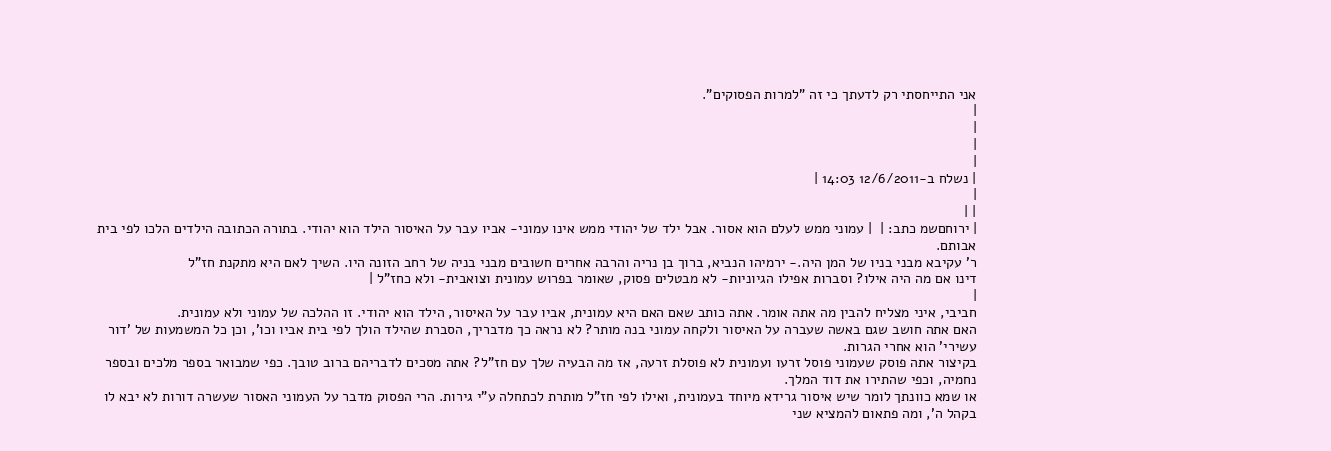אני התייחסתי רק לדעתך כי זה "למרות הפסוקים".
|
|
|
|
| נשלח ב-12/6/2011 14:03 |
|
| |
| ירוחםשמ כתב: |  | עמוני ממש לעלם הוא אסור. אבל ילד של יהודי ממש אינו עמוני- אביו עבר על האיסור הילד הוא יהודי. בתורה הכתובה הילדים הלכו לפי בית אבותם.
ר' עקיבא מבני בניו של המן היה.- ירמיהו הנביא, ברוך בן נריה והרבה אחרים חשובים מבני בניה של רחב הזונה היו. השיך לאם היא מתקנת חז"ל
דינו אם מה היה אילו? וסברות אפילו הגיוניות- לא מבטלים פסוק, שאומר בפרוש עמונית וצואבית- ולא כחז"ל |
|
חביבי, איני מצליח להבין מה אתה אומר. אתה כותב שאם האם היא עמונית, אביו עבר על האיסור, הילד הוא יהודי. זו ההלכה של עמוני ולא עמונית.
האם אתה חושב שגם באשה שעברה על האיסור ולקחה עמוני בנה מותר? לא נראה כך מדבריך, הסברת שהילד הולך לפי בית אביו וכו', וכן כל המשמעות של 'דור עשירי' הוא אחרי הגרות.
בקיצור אתה פוסק שעמוני פוסל זרעו ועמונית לא פוסלת זרעה, אז מה הבעיה שלך עם חז"ל? אתה מסכים לדבריהם ברוב טובך. כפי שמבואר בספר מלכים ובספר נחמיה, וכפי שהתירו את דוד המלך.
או שמא כוונתך לומר שיש איסור גרידא מיוחד בעמונית, ואילו לפי חז"ל מותרת לכתחלה ע"י גירות. הרי הפסוק מדבר על העמוני האסור שעשרה דורות לא יבא לו בקהל ה', ומה פתאום להמציא שני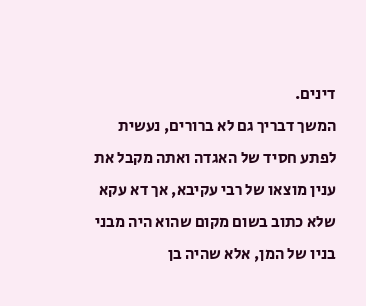דינים.
המשך דבריך גם לא ברורים, נעשית לפתע חסיד של האגדה ואתה מקבל את ענין מוצאו של רבי עקיבא, אך דא עקא שלא כתוב בשום מקום שהוא היה מבני בניו של המן, אלא שהיה בן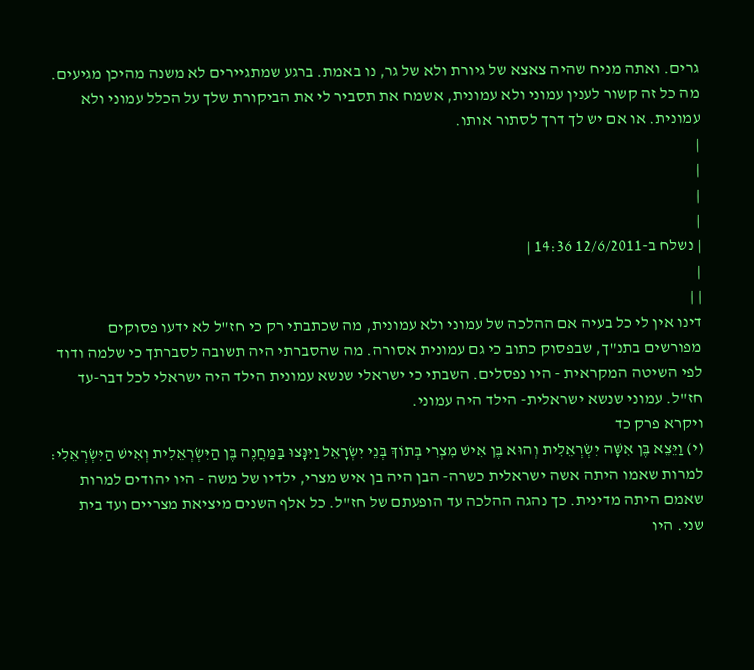גרים. ואתה מניח שהיה צאצא של גיורת ולא של גר, נו באמת. ברגע שמתגיירים לא משנה מהיכן מגיעים. מה כל זה קשור לענין עמוני ולא עמונית, אשמח את תסביר לי את הביקורת שלך על הכלל עמוני ולא עמונית. או אם יש לך דרך לסתור אותו.
|
|
|
|
| נשלח ב-12/6/2011 14:36 |
|
| |
דינו אין לי כל בעיה אם ההלכה של עמוני ולא עמונית, מה שכתבתי רק כי חז"ל לא ידעו פסוקים מפורשים בתנ"ך, שבפסוק כתוב כי גם עמונית אסורה. מה שהסברתי היה תשובה לסברתך כי שלמה ודוד לפי השיטה המקראית - היו נפסלים. השבתי כי ישראלי שנשא עמונית הילד היה ישראלי לכל דבר-עד חז"ל. עמוני שנשא ישראלית- הילד היה עמוני.
ויקרא פרק כד
(י) וַיֵּצֵא בֶּן אִשָּׁה יִשְׂרְאֵלִית וְהוּא בֶּן אִישׁ מִצְרִי בְּתוֹךְ בְּנֵי יִשְׂרָאֵל וַיִּנָּצוּ בַּמַּחֲנֶה בֶּן הַיִּשְׂרְאֵלִית וְאִישׁ הַיִּשְׂרְאֵלִי:
למרות שאמו היתה אשה ישראלית כשרה- הבן היה בן איש מצרי, ילדיו של משה - היו יהודים למרות שאמם היתה מדינית. כך נהגה ההלכה עד הופעתם של חז"ל. כל אלף השנים מיציאת מצריים ועד בית שני. היו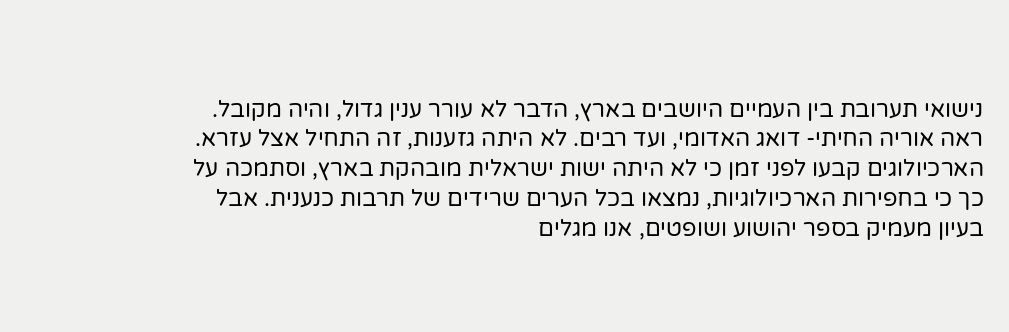נישואי תערובת בין העמיים היושבים בארץ, הדבר לא עורר ענין גדול, והיה מקובל. ראה אוריה החיתי- דואג האדומי, ועד רבים. לא היתה גזענות, זה התחיל אצל עזרא. הארכיולוגים קבעו לפני זמן כי לא היתה ישות ישראלית מובהקת בארץ, וסתמכה על כך כי בחפירות הארכיולוגיות, נמצאו בכל הערים שרידים של תרבות כנענית. אבל בעיון מעמיק בספר יהושוע ושופטים, אנו מגלים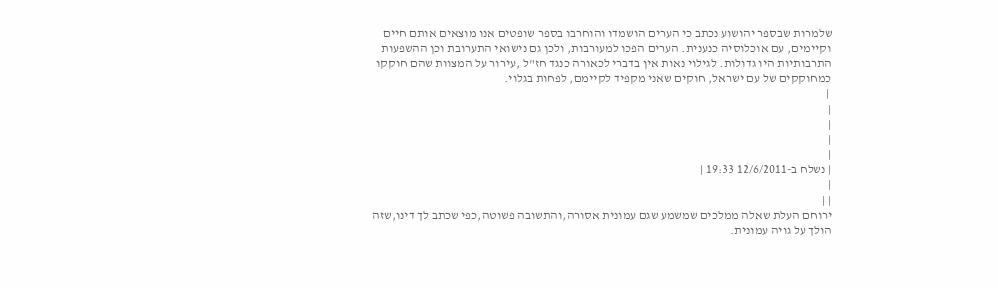שלמרות שבספר יהושוע נכתב כי הערים הושמדו והוחרבו בספר שופטים אנו מוצאים אותם חיים וקיימים, עם אוכלוסיה כנענית. הערים הפכו למעורבות, ולכן גם נישואי התערובת וכן ההשפעות התרבותיות היו גדולות. לגילוי נאות אין בדברי לכאורה כנגד חז"ל ,עירור על המצוות שהם חוקקו כמחוקקים של עם ישראל, חוקים שאני מקפיד לקיימם, לפחות בגלוי.
 |
|
|
|
|
| נשלח ב-12/6/2011 19:33 |
|
| |
ירוחם העלת שאלה ממלכים שמשמע שגם עמונית אסורה,והתשובה פשוטה,כפי שכתב לך דינו,שזה הולך על גויה עמונית.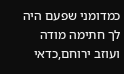כמדומני שפעם היה לך חתימה מודה ועוזב ירוחם,כדאי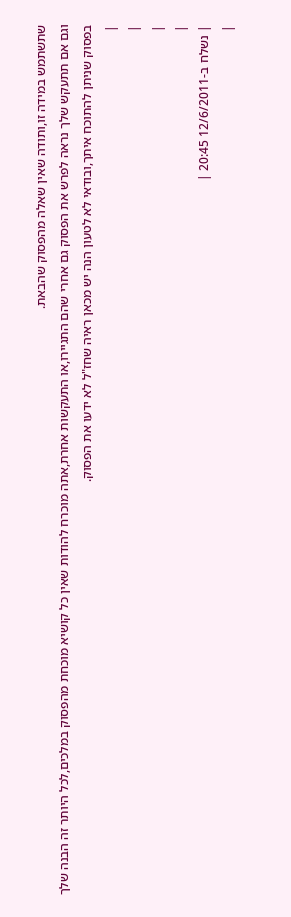שתשתמש במידה זו,ותודה שאין שאלה מהפסוק שהבאת.
וגם אם תתעקש שלך נראה לפרש את הפסוק גם אחרי שהם התגיירו,או התעקשות אחרת,אתה מוכרח להודות שאין כל קושיא מוכחת מהפסוק במלכים,לכל היותר זה הבנה שלך בפסוק שניתן להתוכח איתך,ובודאי לא לטעון הנה יש מכאן ראיה שחז"ל לא ידעו את הפסוק.
|
|
|
|
| נשלח ב-12/6/2011 20:45 |
|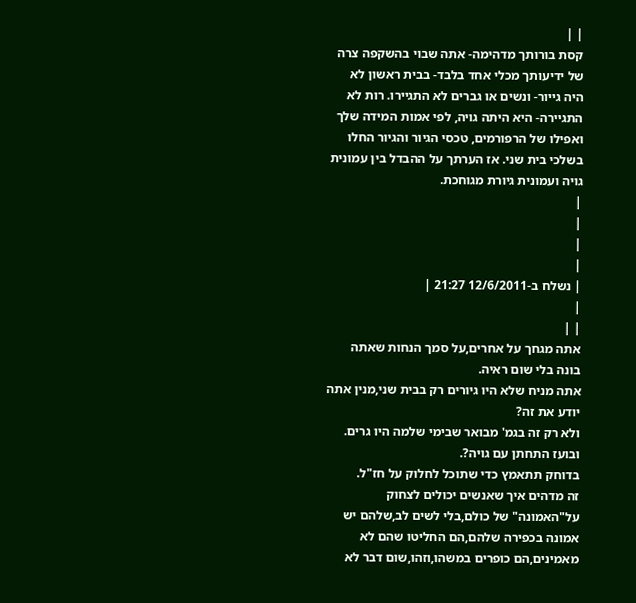| |
קסת בורותך מדהימה- אתה שבוי בהשקפה צרה של ידיעותך מכלי אחד בלבד- בבית ראשון לא היה גייור- ונשים או גברים לא התגיירו. רות לא התגיירה- היא היתה גויה, לפי אמות המידה שלך ואפילו של הרפורמים, טכסי הגיור והגיור החלו בשלכי בית שני. אז הערתך על ההבדל בין עמונית גויה ועמונית גיורת מגוחכת.
|
|
|
|
| נשלח ב-12/6/2011 21:27 |
|
| |
אתה מגחך על אחרים,על סמך הנחות שאתה בונה בלי שום ראיה.
אתה מניח שלא היו גיורים רק בבית שני,מנין אתה יודע את זה?
ולא רק זה בגמ' מבואר שבימי שלמה היו גרים.
ובועז התחתן עם גויה?.
בדוחק תתאמץ כדי שתוכל לחלוק על חז"ל.
זה מדהים איך שאנשים יכולים לצחוק על"האמונה" של כולם,בלי לשים לב,שלהם יש אמונה בכפירה שלהם,הם החליטו שהם לא מאמינים,הם כופרים במשהו,וזהו,שום דבר לא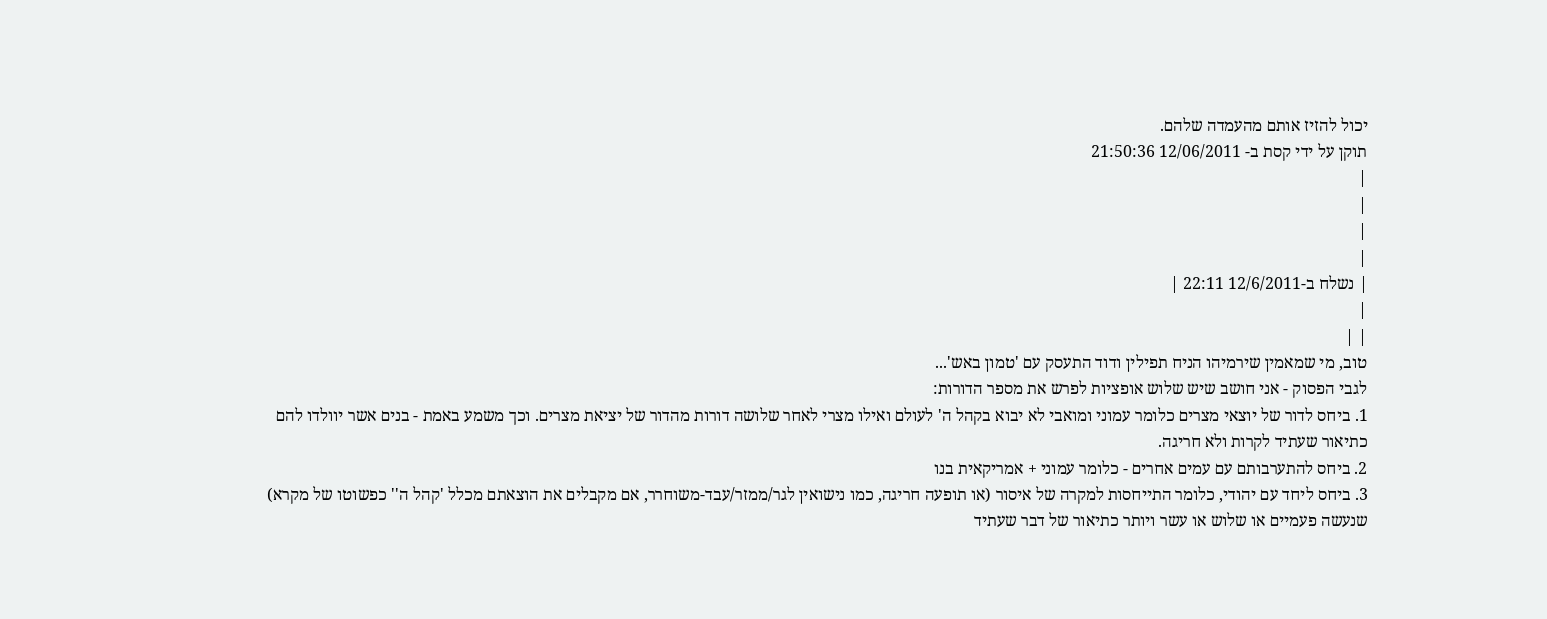יכול להזיז אותם מהעמדה שלהם.
תוקן על ידי קסת ב- 12/06/2011 21:50:36
|
|
|
|
| נשלח ב-12/6/2011 22:11 |
|
| |
טוב, מי שמאמין שירמיהו הניח תפילין ודוד התעסק עם 'טמון באש'...
לגבי הפסוק - אני חושב שיש שלוש אופציות לפרש את מספר הדורות:
1. ביחס לדור של יוצאי מצרים כלומר עמוני ומואבי לא יבוא בקהל ה' לעולם ואילו מצרי לאחר שלושה דורות מהדור של יציאת מצרים. וכך משמע באמת - בנים אשר יוולדו להם כתיאור שעתיד לקרות ולא חריגה.
2. ביחס להתערבותם עם עמים אחרים - כלומר עמוני + אמריקאית בנו
3. ביחס ליחד עם יהודי, כלומר התייחסות למקרה של איסור (או תופעה חריגה, כמו נישואין לגר/ממזר/עבד-משוחרר, אם מקבלים את הוצאתם מכלל 'קהל ה'' כפשוטו של מקרא) שנעשה פעמיים או שלוש או עשר ויותר כתיאור של דבר שעתיד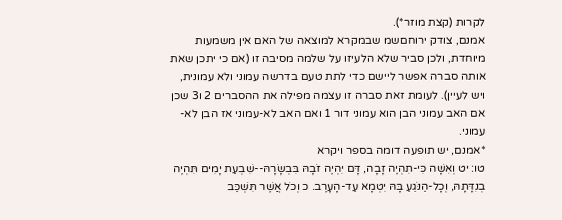לקרות (קצת מוזר*).
אמנם, צודק ירוחםשמ שבמקרא למוצאה של האם אין משמעות מיוחדת, ולכן סביר שלא הלעיזו על שלמה מסיבה זו (אם כי יתכן שאת אותה סברה אפשר ליישם כדי לתת טעם בדרשה עמוני ולא עמונית, ויש לעיין). לעומת זאת סברה זו עצמה מפילה את ההסברים 2 ו3 שכן אם האב עמוני הבן הוא עמוני דור 1 ואם האב לא-עמוני אז הבן לא-עמוני.
*אמנם, יש תופעה דומה בספר ויקרא
טו: יט וְאִשָּׁה כִּי-תִהְיֶה זָבָה, דָּם יִהְיֶה זֹבָהּ בִּבְשָׂרָהּ--שִׁבְעַת יָמִים תִּהְיֶה בְנִדָּתָהּ, וְכָל-הַנֹּגֵעַ בָּהּ יִטְמָא עַד-הָעָרֶב. כ וְכֹל אֲשֶׁר תִּשְׁכַּב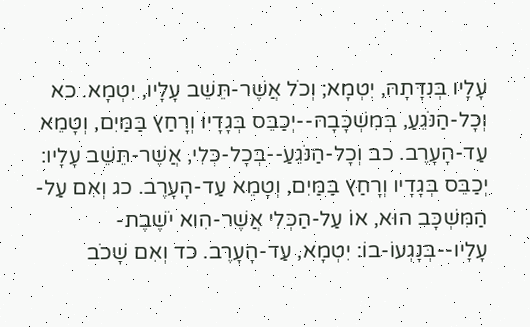עָלָיו בְּנִדָּתָהּ, יִטְמָא; וְכֹל אֲשֶׁר-תֵּשֵׁב עָלָיו, יִטְמָא. כא וְכָל-הַנֹּגֵעַ, בְּמִשְׁכָּבָהּ--יְכַבֵּס בְּגָדָיו וְרָחַץ בַּמַּיִם, וְטָמֵא עַד-הָעָרֶב. כב וְכָל-הַנֹּגֵעַ--בְּכָל-כְּלִי, אֲשֶׁר-תֵּשֵׁב עָלָיו: יְכַבֵּס בְּגָדָיו וְרָחַץ בַּמַּיִם, וְטָמֵא עַד-הָעָרֶב. כג וְאִם עַל-הַמִּשְׁכָּב הוּא, אוֹ עַל-הַכְּלִי אֲשֶׁר-הִוא יֹשֶׁבֶת-עָלָיו--בְּנָגְעוֹ-בוֹ: יִטְמָא, עַד-הָעָרֶב. כד וְאִם שָׁכֹב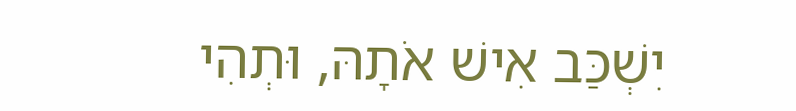יִשְׁכַּב אִישׁ אֹתָהּ, וּתְהִי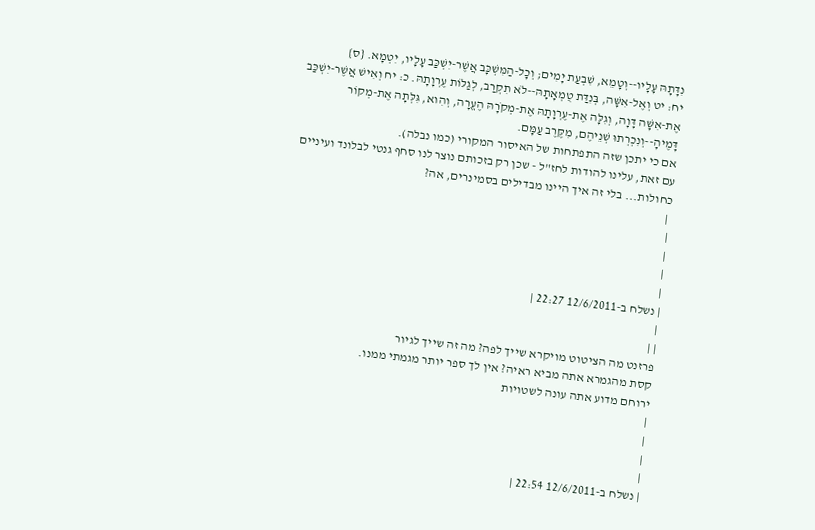נִדָּתָהּ עָלָיו--וְטָמֵא, שִׁבְעַת יָמִים; וְכָל-הַמִּשְׁכָּב אֲשֶׁר-יִשְׁכַּב עָלָיו, יִטְמָא. {ס}
יח: יט וְאֶל-אִשָּׁה, בְּנִדַּת טֻמְאָתָהּ--לֹא תִקְרַב, לְגַלּוֹת עֶרְוָתָהּ. כ: יח וְאִישׁ אֲשֶׁר-יִשְׁכַּב אֶת-אִשָּׁה דָּוָה, וְגִלָּה אֶת-עֶרְוָתָהּ אֶת-מְקֹרָהּ הֶעֱרָה, וְהִוא, גִּלְּתָה אֶת-מְקוֹר דָּמֶיהָ--וְנִכְרְתוּ שְׁנֵיהֶם, מִקֶּרֶב עַמָּם.
אם כי יתכן שזה התפתחות של האיסור המקורי (כמו נבלה).
עם זאת, עלינו להודות לחז"ל - שכן רק בזכותם נוצר לנו סחף גנטי לבלונד ועיניים כחולות... בלי זה איך היינו מבדילים בסמינרים, אה?
 |
|
|
|
|
| נשלח ב-12/6/2011 22:27 |
|
| |
פרזנט מה הציטוט מויקרא שייך לפה? מה זה שייך לגיור
קסת מהגמרא אתה מביא ראיה? אין לך ספר יותר מגמתי ממנו.
ירוחם מדוע אתה עונה לשטויות
|
|
|
|
| נשלח ב-12/6/2011 22:54 |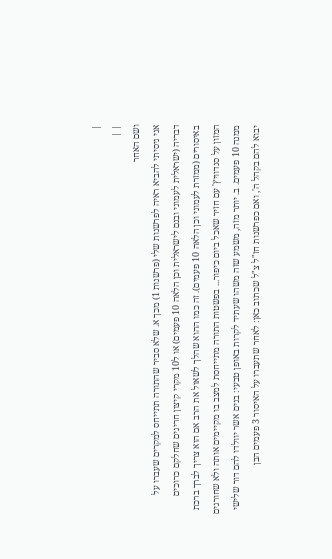|
| |
ושם האחר
אני ניסיתי להביא ראיה לפרשנות שלי (פרשנות 1) מכך א. שלא סביר שהתורה תתייחס למקרים שעברו על דבריה (ישראלית לעמוני ובנם לישראלית וכן הלאה 10 פעמים) או ל10 מקרי קיצון חריגים שחלקם כרוכים באיסורים (ממזרת לעמוני וכן הלאה 10 פעמים). זה כמו ההוא שהלך לשאול את הרב אם הוא צריך לברך ברכת המזון על סנדוויץ' עם חזיר שאכל ביום כיפור... בפשטות התורה מתייחסת למצב בו מקיימים אותה ולא שחורגים ממנה 10 פעמים. ב. יותר מזה, משמע שזה משהו שעתיד לקרות באופן טבעי: בנים אשר יוולדו להם דור שלישי יבוא להם בקהל ה', ואם כפרשנות חז"ל צ"ל שכתוב כאן: לאחר שתעברו על האיסור 3 פעמים הבן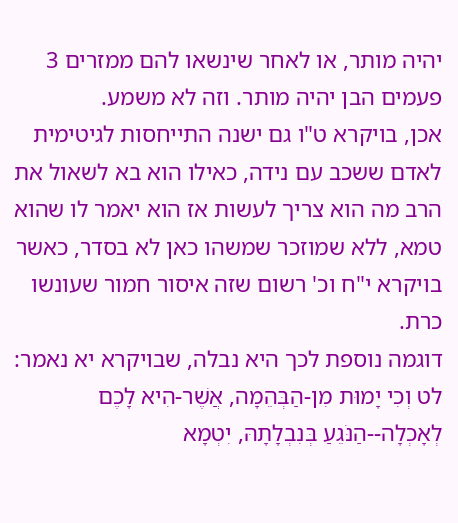יהיה מותר, או לאחר שינשאו להם ממזרים 3 פעמים הבן יהיה מותר. וזה לא משמע.
אכן, בויקרא ט"ו גם ישנה התייחסות לגיטימית לאדם ששכב עם נידה, כאילו הוא בא לשאול את הרב מה הוא צריך לעשות אז הוא יאמר לו שהוא טמא, ללא שמוזכר שמשהו כאן לא בסדר, כאשר בויקרא י"ח וכ' רשום שזה איסור חמור שעונשו כרת.
דוגמה נוספת לכך היא נבלה, שבויקרא יא נאמר: לט וְכִי יָמוּת מִן-הַבְּהֵמָה, אֲשֶׁר-הִיא לָכֶם לְאָכְלָה--הַנֹּגֵעַ בְּנִבְלָתָהּ, יִטְמָא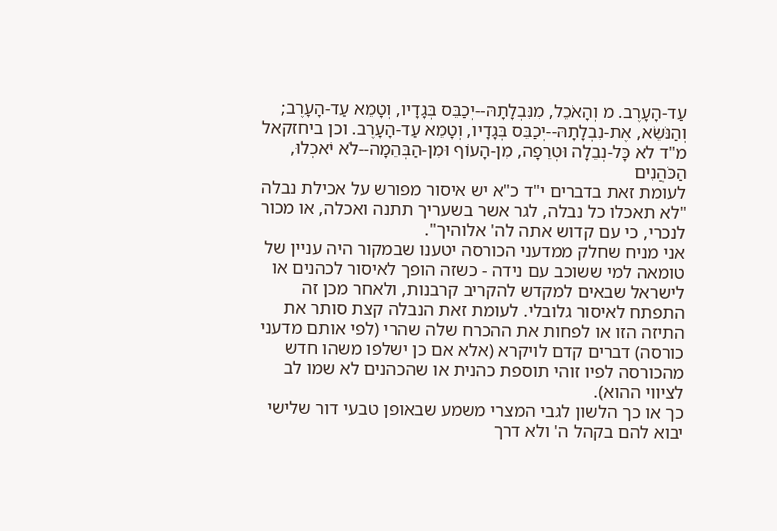עַד-הָעָרֶב. מ וְהָאֹכֵל, מִנִּבְלָתָהּ--יְכַבֵּס בְּגָדָיו, וְטָמֵא עַד-הָעָרֶב; וְהַנֹּשֵׂא, אֶת-נִבְלָתָהּ--יְכַבֵּס בְּגָדָיו, וְטָמֵא עַד-הָעָרֶב. וכן ביחזקאל מ"ד לא כָּל-נְבֵלָה וּטְרֵפָה, מִן-הָעוֹף וּמִן-הַבְּהֵמָה--לֹא יֹאכְלוּ, הַכֹּהֲנִים
לעומת זאת בדברים י"ד כ"א יש איסור מפורש על אכילת נבלה
"לא תאכלו כל נבלה, לגר אשר בשעריך תתנה ואכלה, או מכור לנכרי, כי עם קדוש אתה לה' אלוהיך".
אני מניח שחלק ממדעני הכורסה יטענו שבמקור היה עניין של טומאה למי ששוכב עם נידה - כשזה הופך לאיסור לכהנים או לישראל שבאים למקדש להקריב קרבנות, ולאחר מכן זה התפתח לאיסור גלובלי. לעומת זאת הנבלה קצת סותר את התיזה הזו או לפחות את ההכרח שלה שהרי (לפי אותם מדעני כורסה) דברים קדם לויקרא (אלא אם כן ישלפו משהו חדש מהכורסה לפיו זוהי תוספת כהנית או שהכהנים לא שמו לב לציווי ההוא).
כך או כך הלשון לגבי המצרי משמע שבאופן טבעי דור שלישי יבוא להם בקהל ה' ולא דרך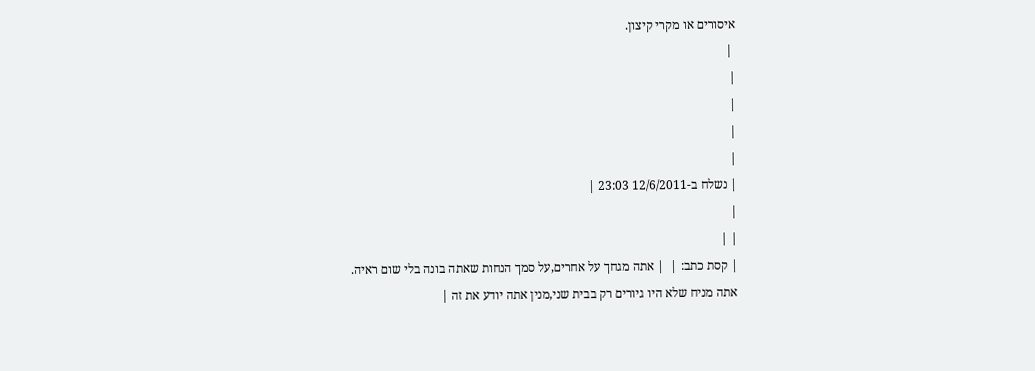איסורים או מקרי קיצון.
 |
|
|
|
|
| נשלח ב-12/6/2011 23:03 |
|
| |
| קסת כתב: |  | אתה מגחך על אחרים,על סמך הנחות שאתה בונה בלי שום ראיה.
אתה מניח שלא היו גיורים רק בבית שני,מנין אתה יודע את זה |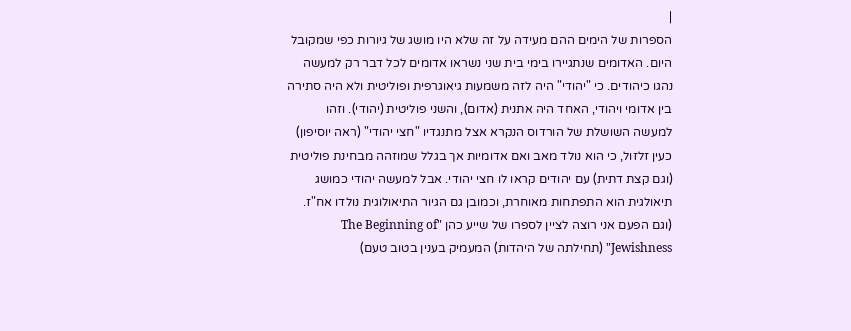|
הספרות של הימים ההם מעידה על זה שלא היו מושג של גיורות כפי שמקובל היום. האדומים שנתגיירו בימי בית שני נשראו אדומים לכל דבר רק למעשה נהגו כיהודים. כי "יהודי" היה לזה משמעות גיאוגרפית ופוליטית ולא היה סתירה בין אדומי ויהודי, האחד היה אתנית (אדום), והשני פוליטית (יהודי). וזהו למעשה השושלת של הורדוס הנקרא אצל מתנגדיו "חצי יהודי" (ראה יוסיפון) כעין זלזול, כי הוא נולד מאב ואם אדומיות אך בגלל שמוזהה מבחינת פוליטית (וגם קצת דתית) עם יהודים קראו לו חצי יהודי. אבל למעשה יהודי כמושג תיאולגית הוא התפתחות מאוחרת, וכמובן גם הגיור התיאולוגית נולדו אח"ז. (וגם הפעם אני רוצה לציין לספרו של שייע כהן "The Beginning of Jewishness" (תחילתה של היהדות) המעמיק בענין בטוב טעם)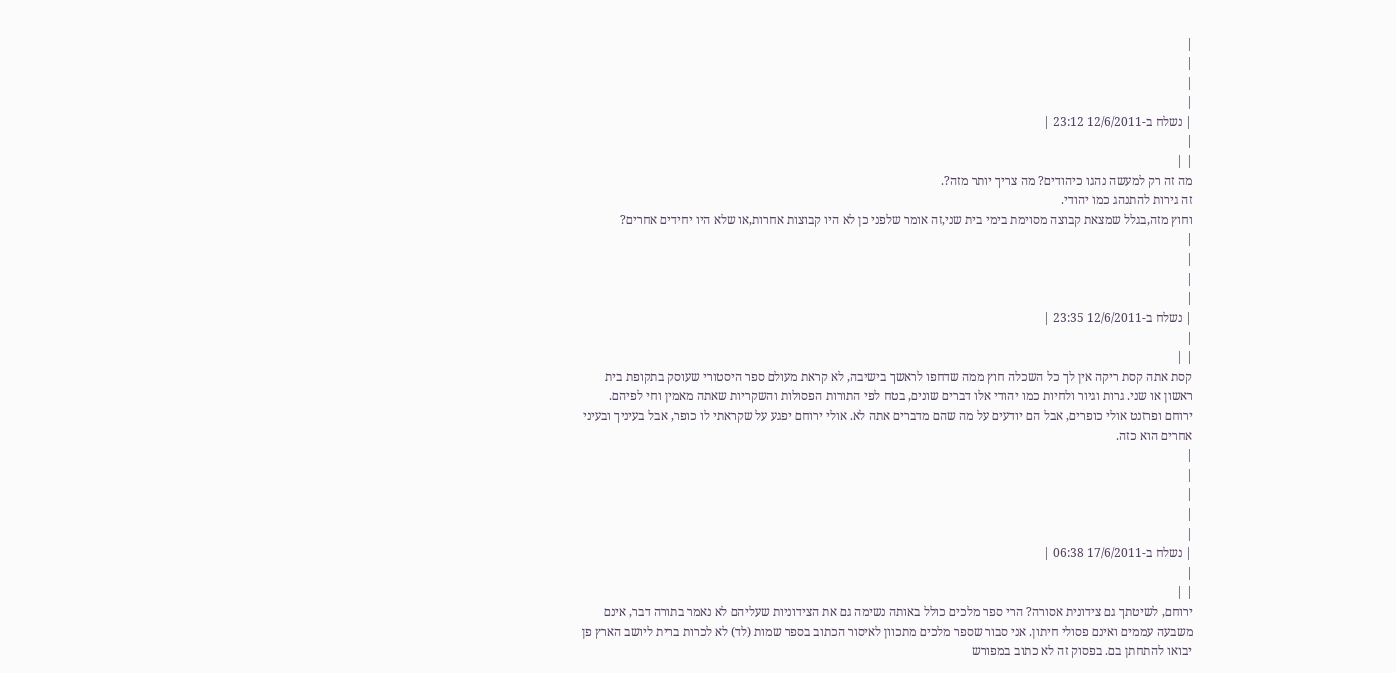|
|
|
|
| נשלח ב-12/6/2011 23:12 |
|
| |
מה זה רק למעשה נהגו כיהודים? מה צריך יותר מזה?.
זה גירות להתנהג כמו יהודי.
וחוץ מזה,בגלל שמצאת קבוצה מסוימת בימי בית שני,זה אומר שלפני כן לא היו קבוצות אחרות,או שלא היו יחידים אחרים?
|
|
|
|
| נשלח ב-12/6/2011 23:35 |
|
| |
קסת אתה קסת ריקה אין לך כל השכלה חוץ ממה שדחפו לראשך בישיבה, לא קראת מעולם ספר היסטורי שעוסק בתקופת בית ראשון או שני. גרות וגיור ולחיות כמו יהודי אלו דברים שונים, בטח לפי התורות הפסולות והשקריות שאתה מאמין וחי לפיהם.
ירוחם ופרזנט אולי כופרים, אבל הם יודעים על מה שהם מדברים אתה לא. אולי ירוחם יפגע על שקראתי לו כופר, אבל בעיניך ובעיני אחרים הוא כזה.
|
|
|
|
|
| נשלח ב-17/6/2011 06:38 |
|
| |
ירוחם, לשיטתך גם צידונית אסורה? הרי ספר מלכים כולל באותה נשימה גם את הצידוניות שעליהם לא נאמר בתורה דבר, אינם משבעה עממים ואינם פסולי חיתון. אני סבור שספר מלכים מתכוון לאיסור הכתוב בספר שמות (לד) לא לכרות ברית ליושב הארץ פן יבואו להתחתן בם. בפסוק זה לא כתוב במפורש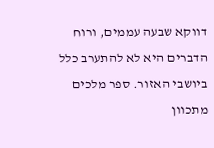דווקא שבעה עממים, ורוח הדברים היא לא להתערב כלל ביושבי האזור. ספר מלכים מתכוון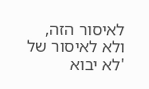לאיסור הזה, ולא לאיסור של 'לא יבוא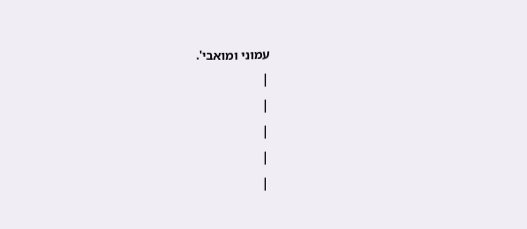עמוני ומואבי'.
|
|
|
|
|